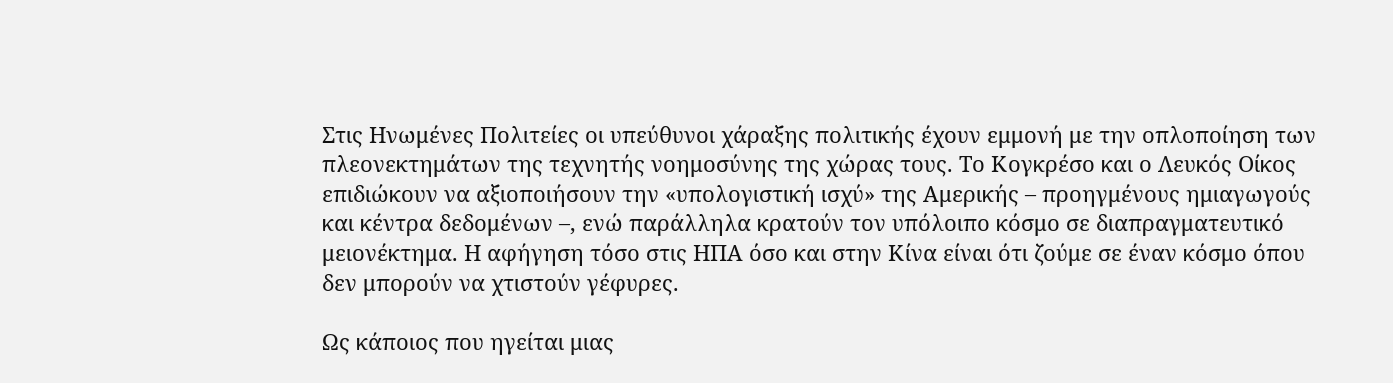Στις Ηνωμένες Πολιτείες οι υπεύθυνοι χάραξης πολιτικής έχουν εμμονή με την οπλοποίηση των πλεονεκτημάτων της τεχνητής νοημοσύνης της χώρας τους. Το Κογκρέσο και ο Λευκός Οίκος επιδιώκουν να αξιοποιήσουν την «υπολογιστική ισχύ» της Αμερικής – προηγμένους ημιαγωγούς και κέντρα δεδομένων –, ενώ παράλληλα κρατούν τον υπόλοιπο κόσμο σε διαπραγματευτικό μειονέκτημα. Η αφήγηση τόσο στις ΗΠΑ όσο και στην Κίνα είναι ότι ζούμε σε έναν κόσμο όπου δεν μπορούν να χτιστούν γέφυρες.

Ως κάποιος που ηγείται μιας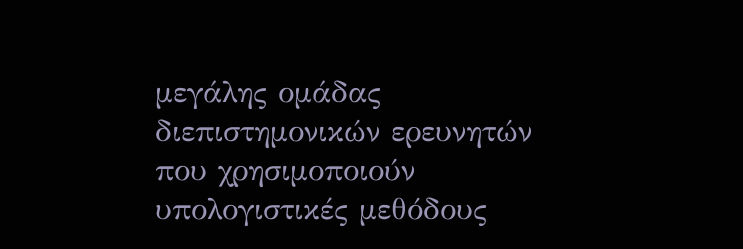μεγάλης ομάδας διεπιστημονικών ερευνητών που χρησιμοποιούν υπολογιστικές μεθόδους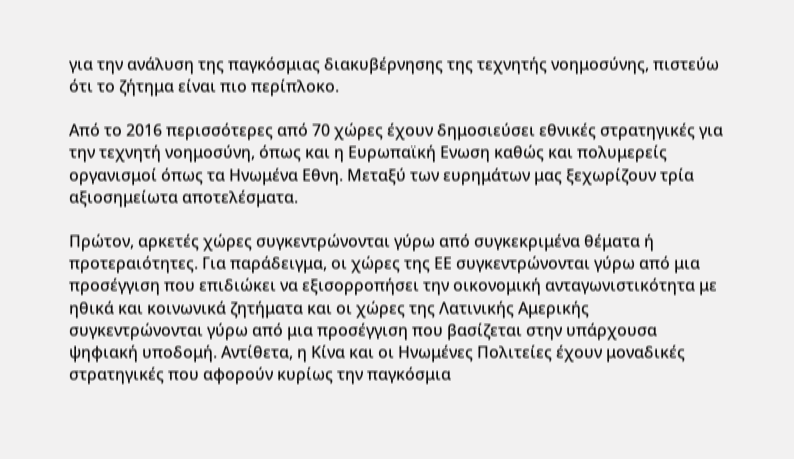για την ανάλυση της παγκόσμιας διακυβέρνησης της τεχνητής νοημοσύνης, πιστεύω ότι το ζήτημα είναι πιο περίπλοκο.

Από το 2016 περισσότερες από 70 χώρες έχουν δημοσιεύσει εθνικές στρατηγικές για την τεχνητή νοημοσύνη, όπως και η Ευρωπαϊκή Ενωση καθώς και πολυμερείς οργανισμοί όπως τα Ηνωμένα Εθνη. Μεταξύ των ευρημάτων μας ξεχωρίζουν τρία αξιοσημείωτα αποτελέσματα.

Πρώτον, αρκετές χώρες συγκεντρώνονται γύρω από συγκεκριμένα θέματα ή προτεραιότητες. Για παράδειγμα, οι χώρες της ΕΕ συγκεντρώνονται γύρω από μια προσέγγιση που επιδιώκει να εξισορροπήσει την οικονομική ανταγωνιστικότητα με ηθικά και κοινωνικά ζητήματα και οι χώρες της Λατινικής Αμερικής συγκεντρώνονται γύρω από μια προσέγγιση που βασίζεται στην υπάρχουσα ψηφιακή υποδομή. Αντίθετα, η Κίνα και οι Ηνωμένες Πολιτείες έχουν μοναδικές στρατηγικές που αφορούν κυρίως την παγκόσμια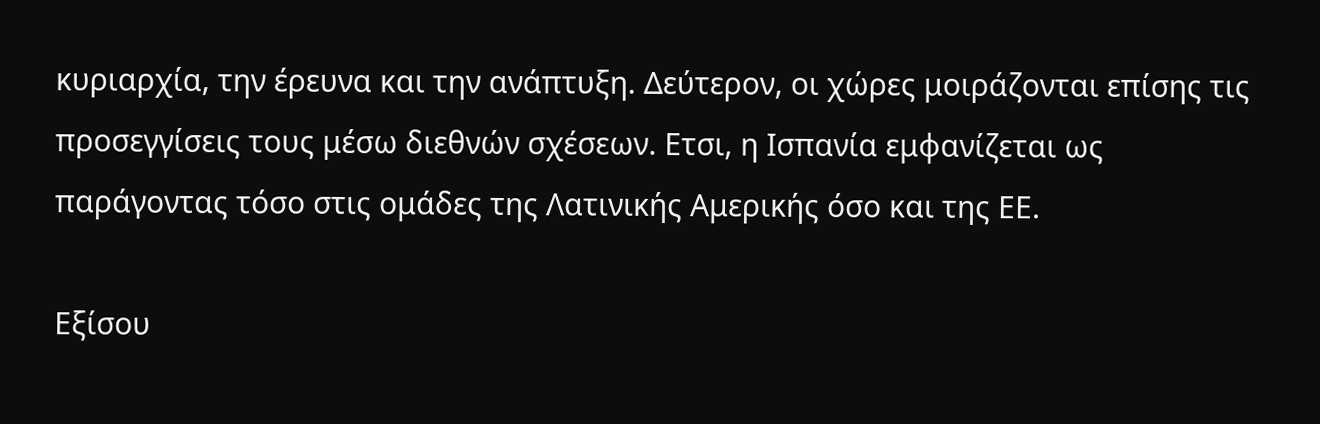κυριαρχία, την έρευνα και την ανάπτυξη. Δεύτερον, οι χώρες μοιράζονται επίσης τις προσεγγίσεις τους μέσω διεθνών σχέσεων. Ετσι, η Ισπανία εμφανίζεται ως παράγοντας τόσο στις ομάδες της Λατινικής Αμερικής όσο και της ΕΕ.

Εξίσου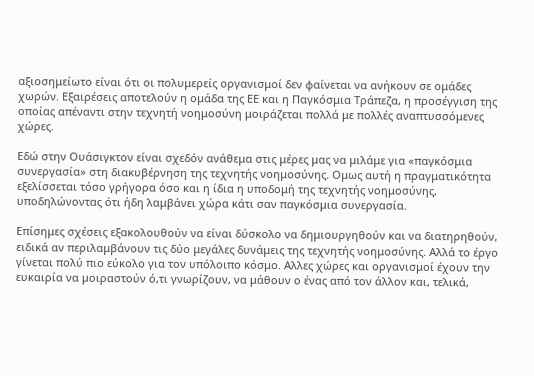αξιοσημείωτο είναι ότι οι πολυμερείς οργανισμοί δεν φαίνεται να ανήκουν σε ομάδες χωρών. Εξαιρέσεις αποτελούν η ομάδα της ΕΕ και η Παγκόσμια Τράπεζα, η προσέγγιση της οποίας απέναντι στην τεχνητή νοημοσύνη μοιράζεται πολλά με πολλές αναπτυσσόμενες χώρες.

Εδώ στην Ουάσιγκτον είναι σχεδόν ανάθεμα στις μέρες μας να μιλάμε για «παγκόσμια συνεργασία» στη διακυβέρνηση της τεχνητής νοημοσύνης. Ομως αυτή η πραγματικότητα εξελίσσεται τόσο γρήγορα όσο και η ίδια η υποδομή της τεχνητής νοημοσύνης, υποδηλώνοντας ότι ήδη λαμβάνει χώρα κάτι σαν παγκόσμια συνεργασία.

Επίσημες σχέσεις εξακολουθούν να είναι δύσκολο να δημιουργηθούν και να διατηρηθούν, ειδικά αν περιλαμβάνουν τις δύο μεγάλες δυνάμεις της τεχνητής νοημοσύνης. Αλλά το έργο γίνεται πολύ πιο εύκολο για τον υπόλοιπο κόσμο. Αλλες χώρες και οργανισμοί έχουν την ευκαιρία να μοιραστούν ό,τι γνωρίζουν, να μάθουν ο ένας από τον άλλον και, τελικά,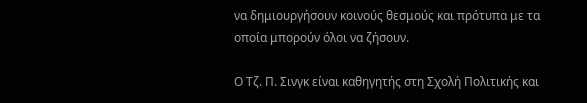να δημιουργήσουν κοινούς θεσμούς και πρότυπα με τα οποία μπορούν όλοι να ζήσουν.

Ο Τζ. Π. Σινγκ είναι καθηγητής στη Σχολή Πολιτικής και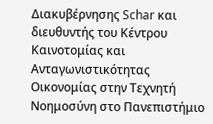Διακυβέρνησης Schar και διευθυντής του Κέντρου Καινοτομίας και Ανταγωνιστικότητας Οικονομίας στην Τεχνητή Νοημοσύνη στο Πανεπιστήμιο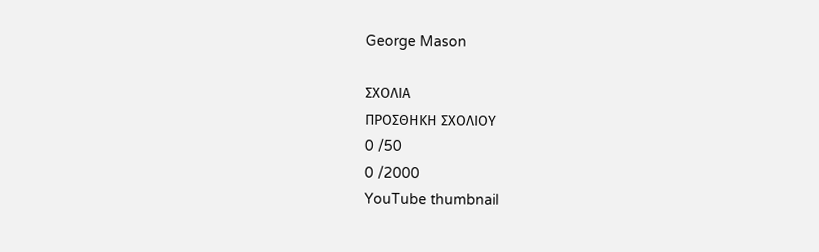George Mason

ΣΧΟΛΙΑ
ΠΡΟΣΘΗΚΗ ΣΧΟΛΙΟΥ
0 /50
0 /2000
YouTube thumbnail